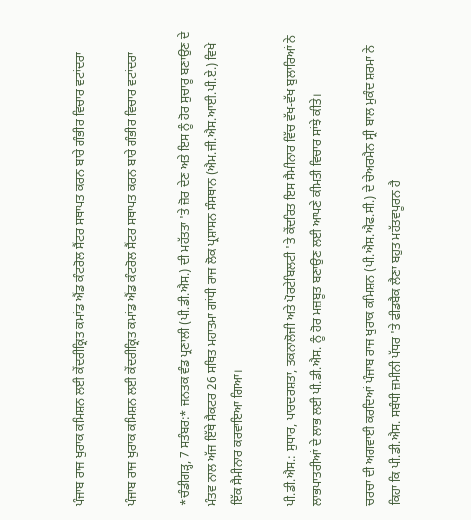ਪੰਜਾਬ ਰਾਜ ਖੁਰਾਕ ਕਮਿਸ਼ਨ ਲਈ ਕੇਂਦਰੀਕ੍ਰਿਤ ਕਮਾਂਡ ਐਂਡ ਕੰਟਰੋਲ ਸੈਂਟਰ ਸਥਾਪਤ ਕਰਨ ਬਾਰੇ ਗੰਭੀਰ ਵਿਚਾਰ ਵਟਾਂਦਰਾ

ਪੰਜਾਬ ਰਾਜ ਖੁਰਾਕ ਕਮਿਸ਼ਨ ਲਈ ਕੇਂਦਰੀਕ੍ਰਿਤ ਕਮਾਂਡ ਐਂਡ ਕੰਟਰੋਲ ਸੈਂਟਰ ਸਥਾਪਤ ਕਰਨ ਬਾਰੇ ਗੰਭੀਰ ਵਿਚਾਰ ਵਟਾਂਦਰਾ

*ਚੰਡੀਗੜ੍ਹ, 7 ਸਤੰਬਰ:* ਜਨਤਕ ਵੰਡ ਪ੍ਰਣਾਲੀ (ਪੀ.ਡੀ.ਐਸ.) ਦੀ ਮਹੱਤਤਾ 'ਤੇ ਜ਼ੋਰ ਦੇਣ ਅਤੇ ਇਸ ਨੂੰ ਹੋਰ ਸੁਚਾਰੂ ਬਣਾਉਣ ਦੇ ਮੰਤਵ ਨਾਲ ਅੱਜ ਇੱਥੇ ਸੈਕਟਰ 26 ਸਥਿਤ ਮਹਾਤਮਾ ਗਾਂਧੀ ਰਾਜ ਲੋਕ ਪ੍ਰਸ਼ਾਸਨ ਸੰਸਥਾਨ (ਐਮ.ਜੀ.ਐਸ.ਆਈ.ਪੀ.ਏ.) ਵਿਖੇ ਇੱਕ ਸੈਮੀਨਾਰ ਕਰਵਾਇਆ ਗਿਆ।

ਪੀ.ਡੀ.ਐਸ.: ਸੁਧਾਰ, ਪਾਰਦਰਸ਼ਤਾ, ਤਕਨਾਲੋਜੀ ਅਤੇ ਪੋਰਟੇਬਿਲਟੀ 'ਤੇ ਕੇਂਦਰਿਤ ਇਸ ਸੈਮੀਨਾਰ ਵਿੱਚ ਵੱਖ-ਵੱਖ ਬੁਲਾਰਿਆਂ ਨੇ ਲਾਭਪਾਤਰੀਆਂ ਦੇ ਲਾਭ ਲਈ ਪੀ.ਡੀ.ਐਸ. ਨੂੰ ਹੋਰ ਮਜ਼ਬੂਤ ਬਣਾਉਣ ਲਈ ਆਪਣੇ ਕੀਮਤੀ ਵਿਚਾਰ ਸਾਂਝੇ ਕੀਤੇ।

ਚਰਚਾ ਦੀ ਅਗਵਾਈ ਕਰਦਿਆਂ ਪੰਜਾਬ ਰਾਜ ਖੁਰਾਕ ਕਮਿਸ਼ਨ (ਪੀ.ਐਸ.ਐਫ.ਸੀ.) ਦੇ ਚੇਅਰਮੈਨ ਸ੍ਰੀ ਬਾਲ ਮੁਕੰਦ ਸ਼ਰਮਾ ਨੇ ਕਿਹਾ ਕਿ ਪੀ.ਡੀ.ਐਸ. ਸਬੰਧੀ ਜ਼ਮੀਨੀ ਪੱਧਰ 'ਤੇ ਫੀਡਬੈਕ ਲੈਣਾ ਬਹੁਤ ਮਹੱਤਵਪੂਰਨ ਹੈ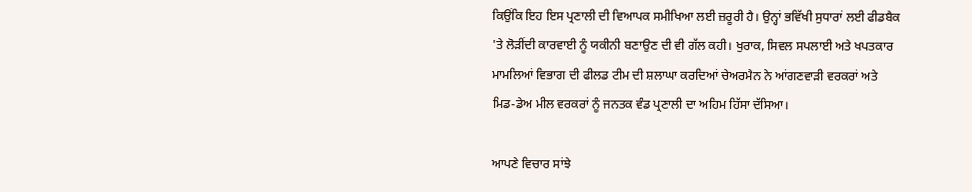ਕਿਉਂਕਿ ਇਹ ਇਸ ਪ੍ਰਣਾਲੀ ਦੀ ਵਿਆਪਕ ਸਮੀਖਿਆ ਲਈ ਜ਼ਰੂਰੀ ਹੈ। ਉਨ੍ਹਾਂ ਭਵਿੱਖੀ ਸੁਧਾਰਾਂ ਲਈ ਫੀਡਬੈਕ 'ਤੇ ਲੋੜੀਂਦੀ ਕਾਰਵਾਈ ਨੂੰ ਯਕੀਨੀ ਬਣਾਉਣ ਦੀ ਵੀ ਗੱਲ ਕਹੀ। ਖੁਰਾਕ, ਸਿਵਲ ਸਪਲਾਈ ਅਤੇ ਖਪਤਕਾਰ ਮਾਮਲਿਆਂ ਵਿਭਾਗ ਦੀ ਫੀਲਡ ਟੀਮ ਦੀ ਸ਼ਲਾਘਾ ਕਰਦਿਆਂ ਚੇਅਰਮੈਨ ਨੇ ਆਂਗਣਵਾੜੀ ਵਰਕਰਾਂ ਅਤੇ ਮਿਡ-ਡੇਅ ਮੀਲ ਵਰਕਰਾਂ ਨੂੰ ਜਨਤਕ ਵੰਡ ਪ੍ਰਣਾਲੀ ਦਾ ਅਹਿਮ ਹਿੱਸਾ ਦੱਸਿਆ।

ਆਪਣੇ ਵਿਚਾਰ ਸਾਂਝੇ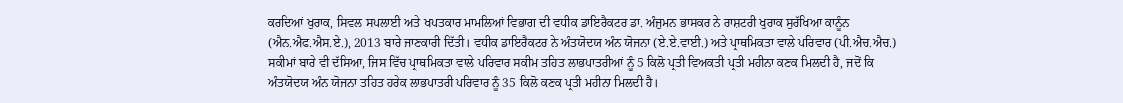ਕਰਦਿਆਂ ਖੁਰਾਕ, ਸਿਵਲ ਸਪਲਾਈ ਅਤੇ ਖਪਤਕਾਰ ਮਾਮਲਿਆਂ ਵਿਭਾਗ ਦੀ ਵਧੀਕ ਡਾਇਰੈਕਟਰ ਡਾ. ਅੰਜੁਮਨ ਭਾਸਕਰ ਨੇ ਰਾਸ਼ਟਰੀ ਖੁਰਾਕ ਸੁਰੱਖਿਆ ਕਾਨੂੰਨ (ਐਨ.ਐਫ.ਐਸ.ਏ.), 2013 ਬਾਰੇ ਜਾਣਕਾਰੀ ਦਿੱਤੀ। ਵਧੀਕ ਡਾਇਰੈਕਟਰ ਨੇ ਅੰਤਯੋਦਯ ਅੰਨ ਯੋਜਨਾ (ਏ.ਏ.ਵਾਈ.) ਅਤੇ ਪ੍ਰਾਥਮਿਕਤਾ ਵਾਲੇ ਪਰਿਵਾਰ (ਪੀ.ਐਚ.ਐਚ.) ਸਕੀਮਾਂ ਬਾਰੇ ਵੀ ਦੱਸਿਆ, ਜਿਸ ਵਿੱਚ ਪ੍ਰਾਥਮਿਕਤਾ ਵਾਲੇ ਪਰਿਵਾਰ ਸਕੀਮ ਤਹਿਤ ਲਾਭਪਾਤਰੀਆਂ ਨੂੰ 5 ਕਿਲੋ ਪ੍ਰਤੀ ਵਿਅਕਤੀ ਪ੍ਰਤੀ ਮਹੀਨਾ ਕਣਕ ਮਿਲਦੀ ਹੈ, ਜਦੋਂ ਕਿ ਅੰਤਯੋਦਯ ਅੰਨ ਯੋਜਨਾ ਤਹਿਤ ਹਰੇਕ ਲਾਭਪਾਤਰੀ ਪਰਿਵਾਰ ਨੂੰ 35 ਕਿਲੋ ਕਣਕ ਪ੍ਰਤੀ ਮਹੀਨਾ ਮਿਲਦੀ ਹੈ।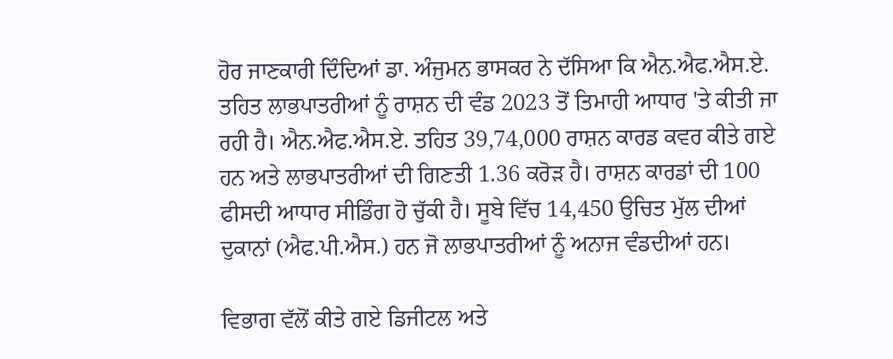ਹੋਰ ਜਾਣਕਾਰੀ ਦਿੰਦਿਆਂ ਡਾ. ਅੰਜੁਮਨ ਭਾਸਕਰ ਨੇ ਦੱਸਿਆ ਕਿ ਐਨ.ਐਫ.ਐਸ.ਏ. ਤਹਿਤ ਲਾਭਪਾਤਰੀਆਂ ਨੂੰ ਰਾਸ਼ਨ ਦੀ ਵੰਡ 2023 ਤੋਂ ਤਿਮਾਹੀ ਆਧਾਰ 'ਤੇ ਕੀਤੀ ਜਾ ਰਹੀ ਹੈ। ਐਨ.ਐਫ.ਐਸ.ਏ. ਤਹਿਤ 39,74,000 ਰਾਸ਼ਨ ਕਾਰਡ ਕਵਰ ਕੀਤੇ ਗਏ ਹਨ ਅਤੇ ਲਾਭਪਾਤਰੀਆਂ ਦੀ ਗਿਣਤੀ 1.36 ਕਰੋੜ ਹੈ। ਰਾਸ਼ਨ ਕਾਰਡਾਂ ਦੀ 100 ਫੀਸਦੀ ਆਧਾਰ ਸੀਡਿੰਗ ਹੋ ਚੁੱਕੀ ਹੈ। ਸੂਬੇ ਵਿੱਚ 14,450 ਉਚਿਤ ਮੁੱਲ ਦੀਆਂ ਦੁਕਾਨਾਂ (ਐਫ.ਪੀ.ਐਸ.) ਹਨ ਜੋ ਲਾਭਪਾਤਰੀਆਂ ਨੂੰ ਅਨਾਜ ਵੰਡਦੀਆਂ ਹਨ।

ਵਿਭਾਗ ਵੱਲੋਂ ਕੀਤੇ ਗਏ ਡਿਜੀਟਲ ਅਤੇ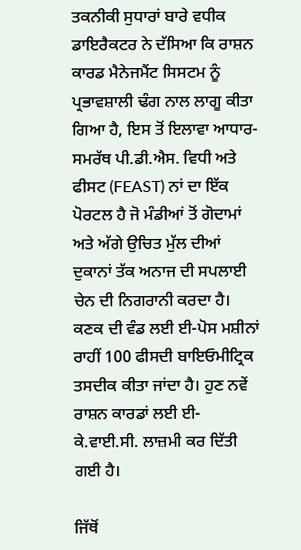ਤਕਨੀਕੀ ਸੁਧਾਰਾਂ ਬਾਰੇ ਵਧੀਕ ਡਾਇਰੈਕਟਰ ਨੇ ਦੱਸਿਆ ਕਿ ਰਾਸ਼ਨ ਕਾਰਡ ਮੈਨੇਜਮੈਂਟ ਸਿਸਟਮ ਨੂੰ ਪ੍ਰਭਾਵਸ਼ਾਲੀ ਢੰਗ ਨਾਲ ਲਾਗੂ ਕੀਤਾ ਗਿਆ ਹੈ, ਇਸ ਤੋਂ ਇਲਾਵਾ ਆਧਾਰ-ਸਮਰੱਥ ਪੀ.ਡੀ.ਐਸ. ਵਿਧੀ ਅਤੇ ਫੀਸਟ (FEAST) ਨਾਂ ਦਾ ਇੱਕ ਪੋਰਟਲ ਹੈ ਜੋ ਮੰਡੀਆਂ ਤੋਂ ਗੋਦਾਮਾਂ ਅਤੇ ਅੱਗੇ ਉਚਿਤ ਮੁੱਲ ਦੀਆਂ ਦੁਕਾਨਾਂ ਤੱਕ ਅਨਾਜ ਦੀ ਸਪਲਾਈ ਚੇਨ ਦੀ ਨਿਗਰਾਨੀ ਕਰਦਾ ਹੈ। ਕਣਕ ਦੀ ਵੰਡ ਲਈ ਈ-ਪੋਸ ਮਸ਼ੀਨਾਂ ਰਾਹੀਂ 100 ਫੀਸਦੀ ਬਾਇਓਮੀਟ੍ਰਿਕ ਤਸਦੀਕ ਕੀਤਾ ਜਾਂਦਾ ਹੈ। ਹੁਣ ਨਵੇਂ ਰਾਸ਼ਨ ਕਾਰਡਾਂ ਲਈ ਈ-ਕੇ.ਵਾਈ.ਸੀ. ਲਾਜ਼ਮੀ ਕਰ ਦਿੱਤੀ ਗਈ ਹੈ।

ਜਿੱਥੋਂ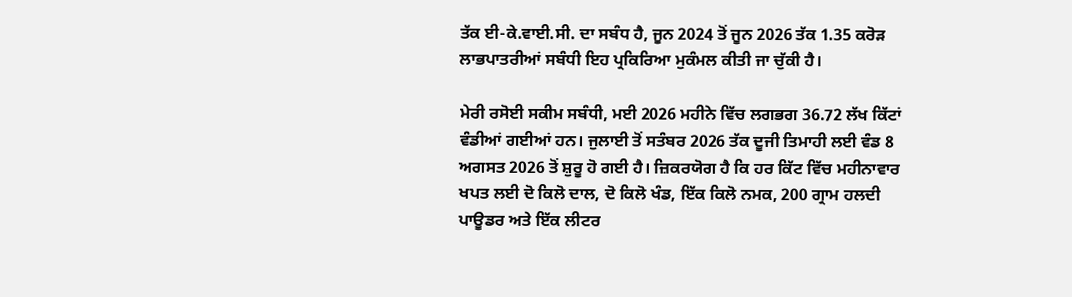ਤੱਕ ਈ-ਕੇ.ਵਾਈ.ਸੀ. ਦਾ ਸਬੰਧ ਹੈ, ਜੂਨ 2024 ਤੋਂ ਜੂਨ 2026 ਤੱਕ 1.35 ਕਰੋੜ ਲਾਭਪਾਤਰੀਆਂ ਸਬੰਧੀ ਇਹ ਪ੍ਰਕਿਰਿਆ ਮੁਕੰਮਲ ਕੀਤੀ ਜਾ ਚੁੱਕੀ ਹੈ।

ਮੇਰੀ ਰਸੋਈ ਸਕੀਮ ਸਬੰਧੀ, ਮਈ 2026 ਮਹੀਨੇ ਵਿੱਚ ਲਗਭਗ 36.72 ਲੱਖ ਕਿੱਟਾਂ ਵੰਡੀਆਂ ਗਈਆਂ ਹਨ। ਜੁਲਾਈ ਤੋਂ ਸਤੰਬਰ 2026 ਤੱਕ ਦੂਜੀ ਤਿਮਾਹੀ ਲਈ ਵੰਡ 8 ਅਗਸਤ 2026 ਤੋਂ ਸ਼ੁਰੂ ਹੋ ਗਈ ਹੈ। ਜ਼ਿਕਰਯੋਗ ਹੈ ਕਿ ਹਰ ਕਿੱਟ ਵਿੱਚ ਮਹੀਨਾਵਾਰ ਖਪਤ ਲਈ ਦੋ ਕਿਲੋ ਦਾਲ, ਦੋ ਕਿਲੋ ਖੰਡ, ਇੱਕ ਕਿਲੋ ਨਮਕ, 200 ਗ੍ਰਾਮ ਹਲਦੀ ਪਾਊਡਰ ਅਤੇ ਇੱਕ ਲੀਟਰ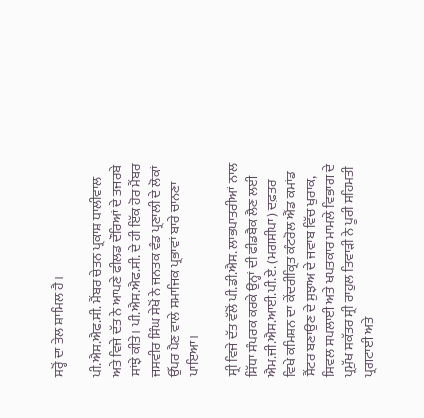ਸਰ੍ਹੋਂ ਦਾ ਤੇਲ ਸ਼ਾਮਿਲ ਹੈ।

ਪੀ.ਐਸ.ਐਫ.ਸੀ. ਮੈਂਬਰ ਚੇਤਨ ਪ੍ਰਕਾਸ਼ ਧਾਲੀਵਾਲ ਅਤੇ ਵਿਜੇ ਦੱਤ ਨੇ ਆਪਣੇ ਫੀਲਡ ਦੌਰਿਆਂ ਦੇ ਤਜਰਬੇ ਸਾਂਝੇ ਕੀਤੇ। ਪੀ.ਐਸ.ਐਫ.ਸੀ. ਦੇ ਹੀ ਇੱਕ ਹੋਰ ਮੈਂਬਰ ਜਸਵੀਰ ਸਿੰਘ ਸੇਖੋਂ ਨੇ ਜਨਤਕ ਵੰਡ ਪ੍ਰਣਾਲੀ ਦੇ ਲੋਕਾਂ ਉੱਪਰ ਪੈਣ ਵਾਲੇ ਸਮਾਜਿਕ ਪ੍ਰਭਾਵਾਂ ਬਾਰੇ ਚਾਨਣਾ ਪਾਇਆ।

ਸ੍ਰੀ ਵਿਜੇ ਦੱਤ ਵੱਲੋਂ ਪੀ.ਡੀ.ਐਸ. ਲਾਭਪਾਤਰੀਆਂ ਨਾਲ ਸਿੱਧਾ ਸੰਪਰਕ ਕਰਕੇ ਉਨ੍ਹਾਂ ਦੀ ਫੀਡਬੈਕ ਲੈਣ ਲਈ  ਐਮ.ਜੀ.ਐਸ.ਆਈ.ਪੀ.ਏ. (ਮਗਸੀਪਾ) ਦਫ਼ਤਰ ਵਿਖੇ ਕਮਿਸ਼ਨ ਦਾ ਕੇਂਦਰੀਕ੍ਰਿਤ ਕੰਟਰੋਲ ਐਂਡ ਕਮਾਂਡ ਸੈਂਟਰ ਬਣਾਉਣ ਦੇ ਸੁਝਾਅ ਦੇ ਜਵਾਬ ਵਿੱਚ ਖੁਰਾਕ, ਸਿਵਲ ਸਪਲਾਈ ਅਤੇ ਖਪਤਕਾਰ ਮਾਮਲੇ ਵਿਭਾਗ ਦੇ ਪ੍ਰਮੁੱਖ ਸਕੱਤਰ ਸ੍ਰੀ ਰਾਹੁਲ ਤਿਵਾੜੀ ਨੇ ਪੂਰੀ ਸਹਿਮਤੀ ਪ੍ਰਗਟਾਈ ਅਤੇ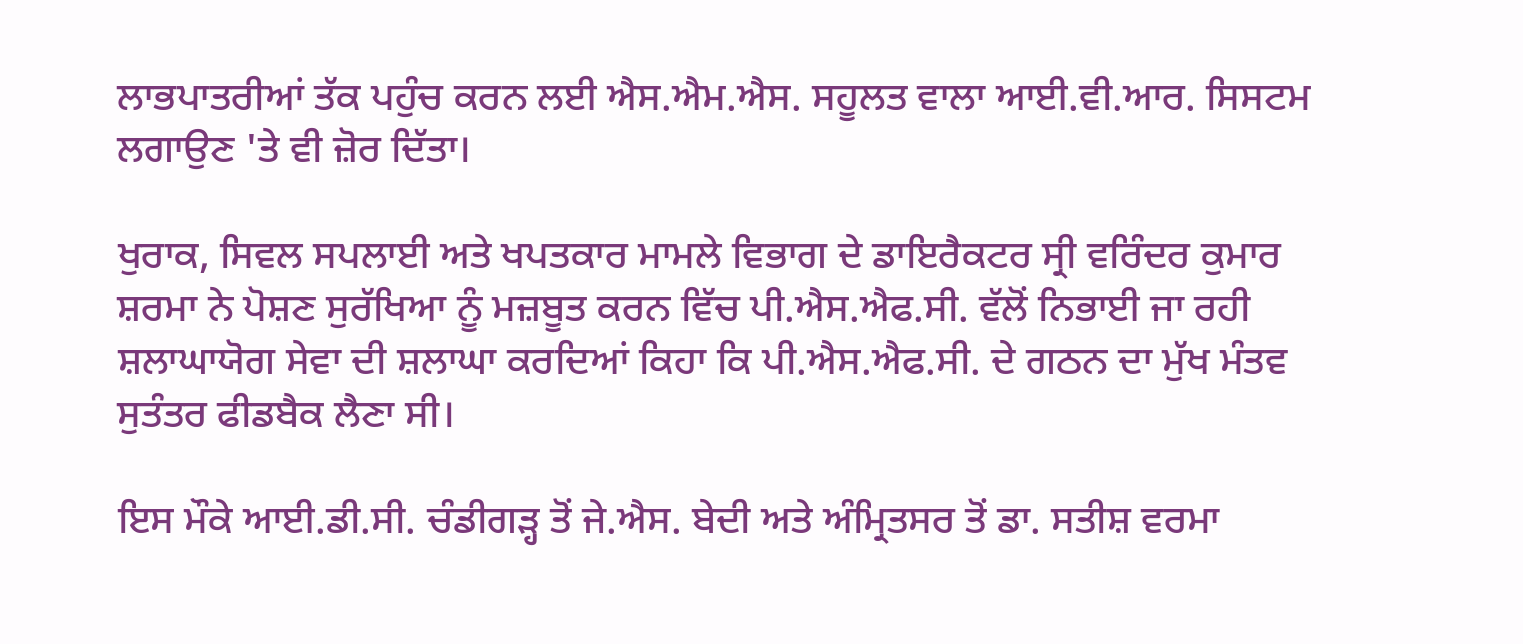ਲਾਭਪਾਤਰੀਆਂ ਤੱਕ ਪਹੁੰਚ ਕਰਨ ਲਈ ਐਸ.ਐਮ.ਐਸ. ਸਹੂਲਤ ਵਾਲਾ ਆਈ.ਵੀ.ਆਰ. ਸਿਸਟਮ ਲਗਾਉਣ 'ਤੇ ਵੀ ਜ਼ੋਰ ਦਿੱਤਾ।

ਖੁਰਾਕ, ਸਿਵਲ ਸਪਲਾਈ ਅਤੇ ਖਪਤਕਾਰ ਮਾਮਲੇ ਵਿਭਾਗ ਦੇ ਡਾਇਰੈਕਟਰ ਸ੍ਰੀ ਵਰਿੰਦਰ ਕੁਮਾਰ ਸ਼ਰਮਾ ਨੇ ਪੋਸ਼ਣ ਸੁਰੱਖਿਆ ਨੂੰ ਮਜ਼ਬੂਤ ਕਰਨ ਵਿੱਚ ਪੀ.ਐਸ.ਐਫ.ਸੀ. ਵੱਲੋਂ ਨਿਭਾਈ ਜਾ ਰਹੀ ਸ਼ਲਾਘਾਯੋਗ ਸੇਵਾ ਦੀ ਸ਼ਲਾਘਾ ਕਰਦਿਆਂ ਕਿਹਾ ਕਿ ਪੀ.ਐਸ.ਐਫ.ਸੀ. ਦੇ ਗਠਨ ਦਾ ਮੁੱਖ ਮੰਤਵ ਸੁਤੰਤਰ ਫੀਡਬੈਕ ਲੈਣਾ ਸੀ।

ਇਸ ਮੌਕੇ ਆਈ.ਡੀ.ਸੀ. ਚੰਡੀਗੜ੍ਹ ਤੋਂ ਜੇ.ਐਸ. ਬੇਦੀ ਅਤੇ ਅੰਮ੍ਰਿਤਸਰ ਤੋਂ ਡਾ. ਸਤੀਸ਼ ਵਰਮਾ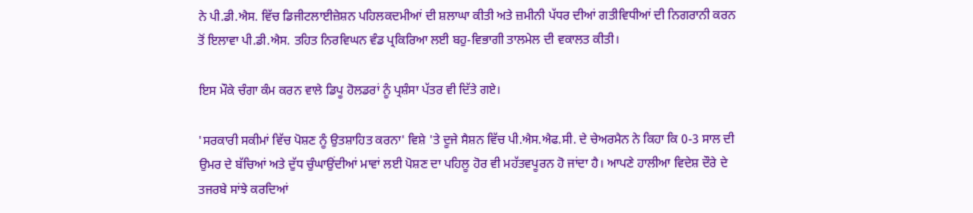ਨੇ ਪੀ.ਡੀ.ਐਸ. ਵਿੱਚ ਡਿਜੀਟਲਾਈਜ਼ੇਸ਼ਨ ਪਹਿਲਕਦਮੀਆਂ ਦੀ ਸ਼ਲਾਘਾ ਕੀਤੀ ਅਤੇ ਜ਼ਮੀਨੀ ਪੱਧਰ ਦੀਆਂ ਗਤੀਵਿਧੀਆਂ ਦੀ ਨਿਗਰਾਨੀ ਕਰਨ ਤੋਂ ਇਲਾਵਾ ਪੀ.ਡੀ.ਐਸ. ਤਹਿਤ ਨਿਰਵਿਘਨ ਵੰਡ ਪ੍ਰਕਿਰਿਆ ਲਈ ਬਹੁ-ਵਿਭਾਗੀ ਤਾਲਮੇਲ ਦੀ ਵਕਾਲਤ ਕੀਤੀ।

ਇਸ ਮੌਕੇ ਚੰਗਾ ਕੰਮ ਕਰਨ ਵਾਲੇ ਡਿਪੂ ਹੋਲਡਰਾਂ ਨੂੰ ਪ੍ਰਸ਼ੰਸਾ ਪੱਤਰ ਵੀ ਦਿੱਤੇ ਗਏ।

'ਸਰਕਾਰੀ ਸਕੀਮਾਂ ਵਿੱਚ ਪੋਸ਼ਣ ਨੂੰ ਉਤਸ਼ਾਹਿਤ ਕਰਨਾ' ਵਿਸ਼ੇ 'ਤੇ ਦੂਜੇ ਸੈਸ਼ਨ ਵਿੱਚ ਪੀ.ਐਸ.ਐਫ.ਸੀ. ਦੇ ਚੇਅਰਮੈਨ ਨੇ ਕਿਹਾ ਕਿ 0-3 ਸਾਲ ਦੀ ਉਮਰ ਦੇ ਬੱਚਿਆਂ ਅਤੇ ਦੁੱਧ ਚੁੰਘਾਉਂਦੀਆਂ ਮਾਵਾਂ ਲਈ ਪੋਸ਼ਣ ਦਾ ਪਹਿਲੂ ਹੋਰ ਵੀ ਮਹੱਤਵਪੂਰਨ ਹੋ ਜਾਂਦਾ ਹੈ। ਆਪਣੇ ਹਾਲੀਆ ਵਿਦੇਸ਼ ਦੌਰੇ ਦੇ ਤਜਰਬੇ ਸਾਂਝੇ ਕਰਦਿਆਂ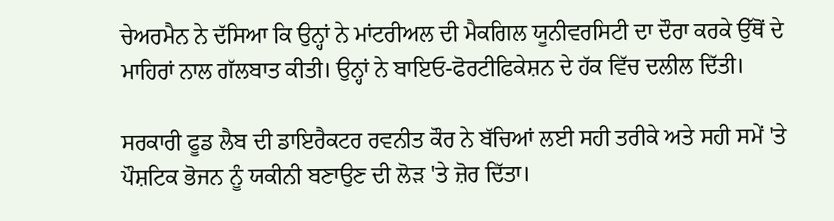ਚੇਅਰਮੈਨ ਨੇ ਦੱਸਿਆ ਕਿ ਉਨ੍ਹਾਂ ਨੇ ਮਾਂਟਰੀਅਲ ਦੀ ਮੈਕਗਿਲ ਯੂਨੀਵਰਸਿਟੀ ਦਾ ਦੌਰਾ ਕਰਕੇ ਉੱਥੋਂ ਦੇ ਮਾਹਿਰਾਂ ਨਾਲ ਗੱਲਬਾਤ ਕੀਤੀ। ਉਨ੍ਹਾਂ ਨੇ ਬਾਇਓ-ਫੋਰਟੀਫਿਕੇਸ਼ਨ ਦੇ ਹੱਕ ਵਿੱਚ ਦਲੀਲ ਦਿੱਤੀ।

ਸਰਕਾਰੀ ਫੂਡ ਲੈਬ ਦੀ ਡਾਇਰੈਕਟਰ ਰਵਨੀਤ ਕੌਰ ਨੇ ਬੱਚਿਆਂ ਲਈ ਸਹੀ ਤਰੀਕੇ ਅਤੇ ਸਹੀ ਸਮੇਂ 'ਤੇ ਪੌਸ਼ਟਿਕ ਭੋਜਨ ਨੂੰ ਯਕੀਨੀ ਬਣਾਉਣ ਦੀ ਲੋੜ 'ਤੇ ਜ਼ੋਰ ਦਿੱਤਾ।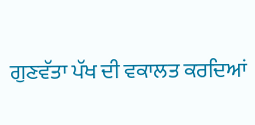ਗੁਣਵੱਤਾ ਪੱਖ ਦੀ ਵਕਾਲਤ ਕਰਦਿਆਂ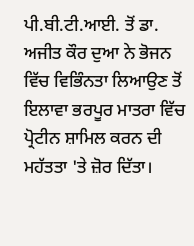ਪੀ.ਬੀ.ਟੀ.ਆਈ. ਤੋਂ ਡਾ. ਅਜੀਤ ਕੌਰ ਦੁਆ ਨੇ ਭੋਜਨ ਵਿੱਚ ਵਿਭਿੰਨਤਾ ਲਿਆਉਣ ਤੋਂ ਇਲਾਵਾ ਭਰਪੂਰ ਮਾਤਰਾ ਵਿੱਚ ਪ੍ਰੋਟੀਨ ਸ਼ਾਮਿਲ ਕਰਨ ਦੀ ਮਹੱਤਤਾ 'ਤੇ ਜ਼ੋਰ ਦਿੱਤਾ।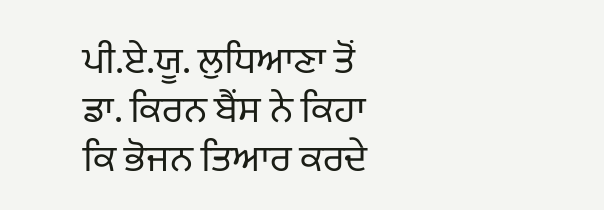ਪੀ.ਏ.ਯੂ. ਲੁਧਿਆਣਾ ਤੋਂ ਡਾ. ਕਿਰਨ ਬੈਂਸ ਨੇ ਕਿਹਾ ਕਿ ਭੋਜਨ ਤਿਆਰ ਕਰਦੇ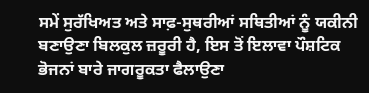ਸਮੇਂ ਸੁਰੱਖਿਅਤ ਅਤੇ ਸਾਫ਼-ਸੁਥਰੀਆਂ ਸਥਿਤੀਆਂ ਨੂੰ ਯਕੀਨੀ ਬਣਾਉਣਾ ਬਿਲਕੁਲ ਜ਼ਰੂਰੀ ਹੈ, ਇਸ ਤੋਂ ਇਲਾਵਾ ਪੌਸ਼ਟਿਕ ਭੋਜਨਾਂ ਬਾਰੇ ਜਾਗਰੂਕਤਾ ਫੈਲਾਉਣਾ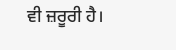ਵੀ ਜ਼ਰੂਰੀ ਹੈ।